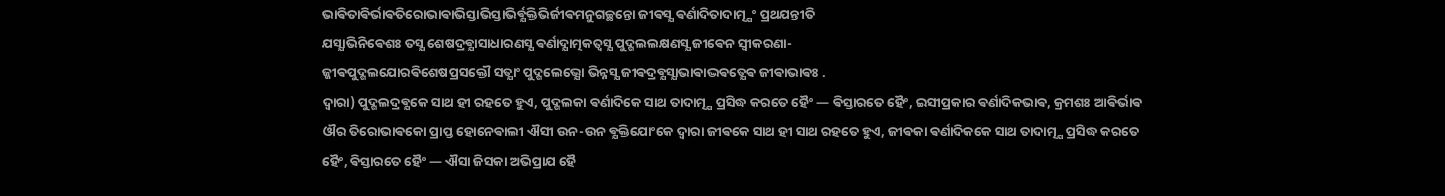ଭାଵିତାଵିର୍ଭାଵତିରୋଭାଵାଭିସ୍ତାଭିସ୍ତାଭିର୍ଵ୍ଯକ୍ତିଭିର୍ଜୀଵମନୁଗଚ୍ଛନ୍ତୋ ଜୀଵସ୍ଯ ଵର୍ଣାଦିତାଦାତ୍ମ୍ଯଂ ପ୍ରଥଯନ୍ତୀତି
ଯସ୍ଯାଭିନିଵେଶଃ ତସ୍ଯ ଶେଷଦ୍ରଵ୍ଯାସାଧାରଣସ୍ଯ ଵର୍ଣାଦ୍ଯାତ୍ମକତ୍ଵସ୍ଯ ପୁଦ୍ଗଲଲକ୍ଷଣସ୍ଯ ଜୀଵେନ ସ୍ଵୀକରଣା-
ଜ୍ଜୀଵପୁଦ୍ଗଲଯୋରଵିଶେଷପ୍ରସକ୍ତୌ ସତ୍ଯାଂ ପୁଦ୍ଗଲେଭ୍ଯୋ ଭିନ୍ନସ୍ଯ ଜୀଵଦ୍ରଵ୍ଯସ୍ଯାଭାଵାଦ୍ଭଵତ୍ଯେଵ ଜୀଵାଭାଵଃ .
ଦ୍ଵାରା) ପୁଦ୍ଗଲଦ୍ରଵ୍ଯକେ ସାଥ ହୀ ରହତେ ହୁଏ, ପୁଦ୍ଗଲକା ଵର୍ଣାଦିକେ ସାଥ ତାଦାତ୍ମ୍ଯ ପ୍ରସିଦ୍ଧ କରତେ ହୈଂ — ଵିସ୍ତାରତେ ହୈଂ, ଇସୀପ୍ରକାର ଵର୍ଣାଦିକଭାଵ, କ୍ରମଶଃ ଆଵିର୍ଭାଵ ଔର ତିରୋଭାଵକୋ ପ୍ରାପ୍ତ ହୋନେଵାଲୀ ଐସୀ ଉନ-ଉନ ଵ୍ଯକ୍ତିଯୋଂକେ ଦ୍ଵାରା ଜୀଵକେ ସାଥ ହୀ ସାଥ ରହତେ ହୁଏ, ଜୀଵକା ଵର୍ଣାଦିକକେ ସାଥ ତାଦାତ୍ମ୍ଯ ପ୍ରସିଦ୍ଧ କରତେ ହୈଂ, ଵିସ୍ତାରତେ ହୈଂ — ଐସା ଜିସକା ଅଭିପ୍ରାଯ ହୈ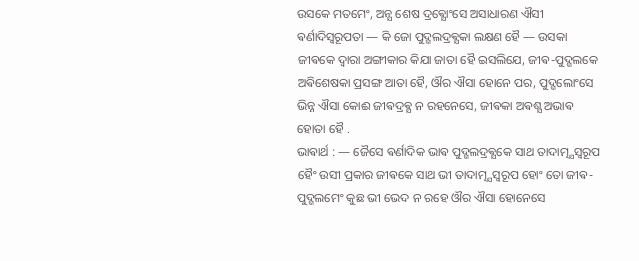ଉସକେ ମତମେଂ, ଅନ୍ଯ ଶେଷ ଦ୍ରଵ୍ଯୋଂସେ ଅସାଧାରଣ ଐସୀ ଵର୍ଣାଦିସ୍ଵରୂପତା — କି ଜୋ ପୁଦ୍ଗଲଦ୍ରଵ୍ଯକା ଲକ୍ଷଣ ହୈ — ଉସକା ଜୀଵକେ ଦ୍ଵାରା ଅଙ୍ଗୀକାର କିଯା ଜାତା ହୈ ଇସଲିଯେ, ଜୀଵ-ପୁଦ୍ଗଲକେ ଅଵିଶେଷକା ପ୍ରସଙ୍ଗ ଆତା ହୈ, ଔର ଐସା ହୋନେ ପର, ପୁଦ୍ଗଲୋଂସେ ଭିନ୍ନ ଐସା କୋଈ ଜୀଵଦ୍ରଵ୍ଯ ନ ରହନେସେ, ଜୀଵକା ଅଵଶ୍ଯ ଅଭାଵ ହୋତା ହୈ .
ଭାଵାର୍ଥ : — ଜୈସେ ଵର୍ଣାଦିକ ଭାଵ ପୁଦ୍ଗଲଦ୍ରଵ୍ଯକେ ସାଥ ତାଦାତ୍ମ୍ଯସ୍ଵରୂପ ହୈଂ ଉସୀ ପ୍ରକାର ଜୀଵକେ ସାଥ ଭୀ ତାଦାତ୍ମ୍ଯସ୍ଵରୂପ ହୋଂ ତୋ ଜୀଵ-ପୁଦ୍ଗଲମେଂ କୁଛ ଭୀ ଭେଦ ନ ରହେ ଔର ଐସା ହୋନେସେ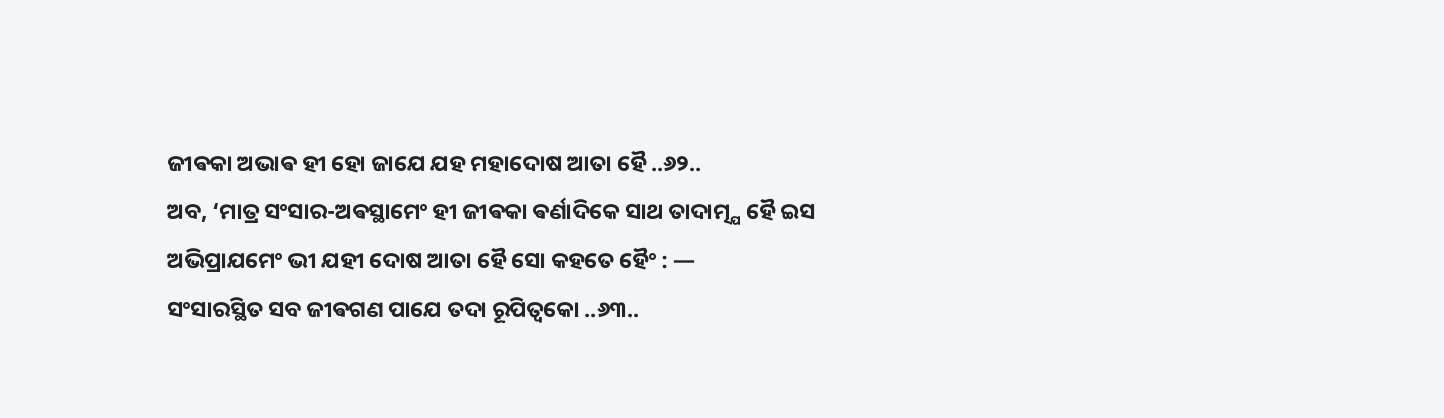ଜୀଵକା ଅଭାଵ ହୀ ହୋ ଜାଯେ ଯହ ମହାଦୋଷ ଆତା ହୈ ..୬୨..
ଅବ, ‘ମାତ୍ର ସଂସାର-ଅଵସ୍ଥାମେଂ ହୀ ଜୀଵକା ଵର୍ଣାଦିକେ ସାଥ ତାଦାତ୍ମ୍ଯ ହୈ ଇସ ଅଭିପ୍ରାଯମେଂ ଭୀ ଯହୀ ଦୋଷ ଆତା ହୈ ସୋ କହତେ ହୈଂ : —
ସଂସାରସ୍ଥିତ ସବ ଜୀଵଗଣ ପାଯେ ତଦା ରୂପିତ୍ଵକୋ ..୬୩..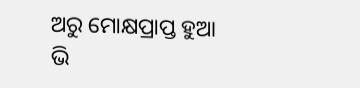ଅରୁ ମୋକ୍ଷପ୍ରାପ୍ତ ହୁଆ ଭି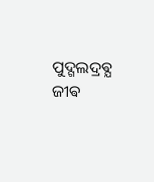ପୁଦ୍ଗଲଦ୍ରଵ୍ଯ ଜୀଵ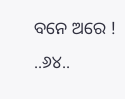ବନେ ଅରେ ! ..୬୪..